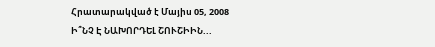Հրատարակված է Մայիս 05, 2008
Ի՞ՆՉ Է ՆԱԽՈՐԴԵԼ ՇՈՒՇԻԻՆ...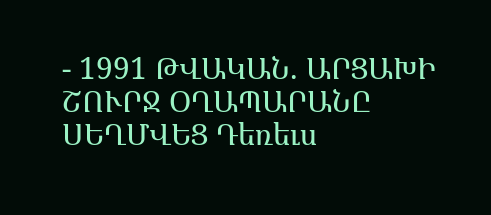- 1991 ԹՎԱԿԱՆ. ԱՐՑԱԽԻ ՇՈՒՐՋ ՕՂԱՊԱՐԱՆԸ ՍԵՂՄՎԵՑ Դեռեւս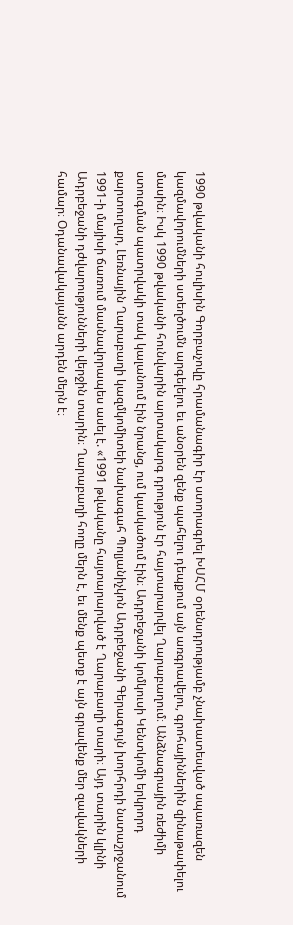1990 թվականի հուլիսին Գորբաչովը հրամանագիր էր ստորագրել ԽՍՀՄ օրենսդրությամբ չնախատեսված սպառազեն կազմավորումների ստեղծումն արգելելու եւ անօրեն զենք պահելու դեպքում այն առգրավելու, գրոհայիններին զինաթափելու մասին։ Իսկ 1990 թվականի հունվարին արտակարգ դրություն էր հայտարարվել Ղարաբաղում։ Անձնագրային ռեժիմի ստուգման պատրվակի տակ կալանում էին նրանց, ում կասկածում էին։ Ադրբեջանի կոմկուսի Կենտկոմի երկրորդ քարտուղար, Լեռնային Ղարաբաղի կազմկոմիտեի նախագահ Պոլյանիչկոն Ադրբեջանի Գերագույն խորհրդի նստաշրջանում 1991-ի մայիսի ճառում մասնավորապես ասել է. «1991 թվականը հայտարարված է Ղարաբաղի տարի։ Այդ տարին կլինի Ադրբեջանի դժվարությունների վերջին տարին։ Ղարաբաղի հողը մերն է, եւ մենք պետք է այն գրավենք մեր զավակների համար։ Օդանավակայանն արդեն մերն է։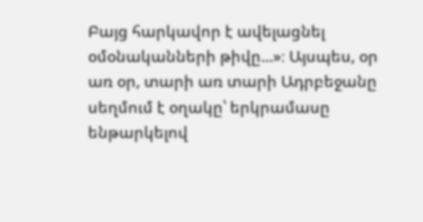Բայց հարկավոր է ավելացնել օմօնականների թիվը...»։ Այսպես, օր առ օր, տարի առ տարի Ադրբեջանը սեղմում է օղակը՝ երկրամասը ենթարկելով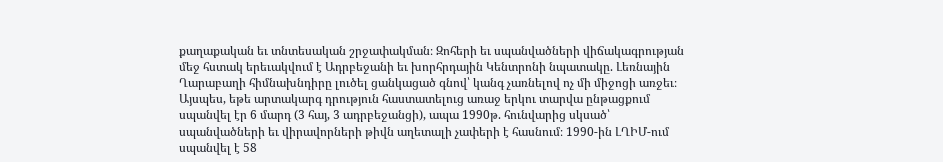քաղաքական եւ տնտեսական շրջափակման։ Զոհերի եւ սպանվածների վիճակագրության մեջ հստակ երեւակվում է Ադրբեջանի եւ խորհրդային Կենտրոնի նպատակը. Լեռնային Ղարաբաղի հիմնախնդիրը լուծել ցանկացած գնով՝ կանգ չառնելով ոչ մի միջոցի առջեւ։ Այսպես, եթե արտակարգ դրություն հաստատելուց առաջ երկու տարվա ընթացքում սպանվել էր 6 մարդ (3 հայ, 3 ադրբեջանցի), ապա 1990թ. հունվարից սկսած՝ սպանվածների եւ վիրավորների թիվն աղետալի չափերի է հասնում։ 1990-ին ԼՂԻՄ-ում սպանվել է 58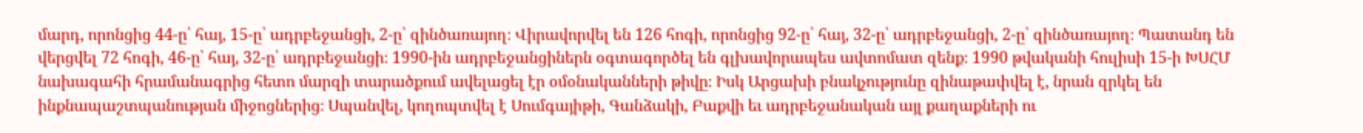մարդ, որոնցից 44-ը՝ հայ, 15-ը՝ ադրբեջանցի, 2-ը՝ զինծառայող։ Վիրավորվել են 126 հոգի, որոնցից 92-ը՝ հայ, 32-ը՝ ադրբեջանցի, 2-ը՝ զինծառայող։ Պատանդ են վերցվել 72 հոգի, 46-ը՝ հայ, 32-ը՝ ադրբեջանցի։ 1990-ին ադրբեջանցիներն օգտագործել են գլխավորապես ավտոմատ զենք։ 1990 թվականի հուլիսի 15-ի ԽՍՀՄ նախագահի հրամանագրից հետո մարզի տարածքում ավելացել էր օմօնականների թիվը։ Իսկ Արցախի բնակչությունը զինաթափվել է, նրան զրկել են ինքնապաշտպանության միջոցներից։ Սպանվել, կողոպտվել է Սումգայիթի, Գանձակի, Բաքվի եւ ադրբեջանական այլ քաղաքների ու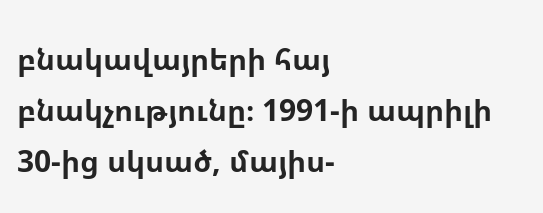բնակավայրերի հայ բնակչությունը։ 1991-ի ապրիլի 30-ից սկսած, մայիս-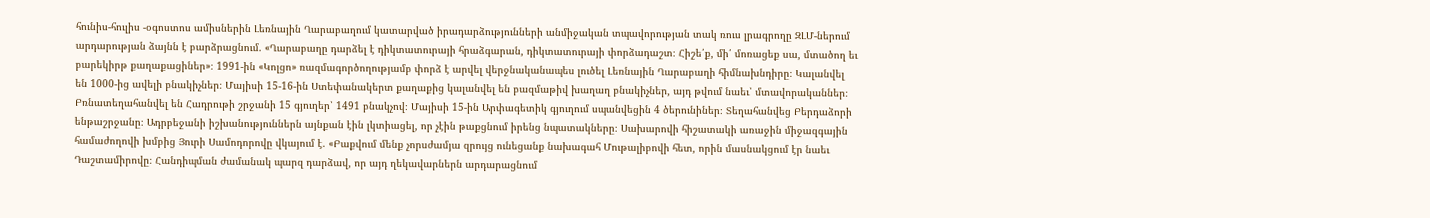հունիս-հուլիս -օգոստոս ամիսներին Լեռնային Ղարաբաղում կատարված իրադարձությունների անմիջական տպավորության տակ ռուս լրագրողը ԶԼՄ-ներում արդարության ձայնն է բարձրացնում. «Ղարաբաղը դարձել է դիկտատուրայի հրաձգարան, դիկտատուրայի փորձադաշտ։ Հիշե՛ք, մի՛ մոռացեք սա, մտածող եւ բարեկիրթ քաղաքացիներ»։ 1991-ին «Կոլցո» ռազմագործողությամբ փորձ է արվել վերջնականապես լուծել Լեռնային Ղարաբաղի հիմնախնդիրը։ Կալանվել են 1000-ից ավելի բնակիչներ։ Մայիսի 15-16-ին Ստեփանակերտ քաղաքից կալանվել են բազմաթիվ խաղաղ բնակիչներ, այդ թվում նաեւ՝ մտավորականներ։ Բռնատեղահանվել են Հադրութի շրջանի 15 գյուղեր՝ 1491 բնակչով։ Մայիսի 15-ին Արփագետիկ գյուղում սպանվեցին 4 ծերունիներ։ Տեղահանվեց Բերդաձորի ենթաշրջանը։ Ադրբեջանի իշխանություններն այնքան էին լկտիացել, որ չէին թաքցնում իրենց նպատակները։ Սախարովի հիշատակի առաջին միջազգային համաժողովի խմբից Յուրի Սամոդորովը վկայում է. «Բաքվում մենք չորսժամյա զրույց ունեցանք նախագահ Մութալիբովի հետ, որին մասնակցում էր նաեւ Դաշտամիրովը։ Հանդիպման ժամանակ պարզ դարձավ, որ այդ ղեկավարներն արդարացնում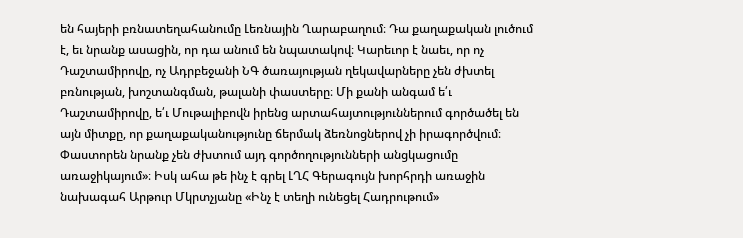են հայերի բռնատեղահանումը Լեռնային Ղարաբաղում։ Դա քաղաքական լուծում է, եւ նրանք ասացին, որ դա անում են նպատակով։ Կարեւոր է նաեւ, որ ոչ Դաշտամիրովը, ոչ Ադրբեջանի ՆԳ ծառայության ղեկավարները չեն ժխտել բռնության, խոշտանգման, թալանի փաստերը։ Մի քանի անգամ ե՛ւ Դաշտամիրովը, ե՛ւ Մութալիբովն իրենց արտահայտություններում գործածել են այն միտքը, որ քաղաքականությունը ճերմակ ձեռնոցներով չի իրագործվում։ Փաստորեն նրանք չեն ժխտում այդ գործողությունների անցկացումը առաջիկայում»։ Իսկ ահա թե ինչ է գրել ԼՂՀ Գերագույն խորհրդի առաջին նախագահ Արթուր Մկրտչյանը «Ինչ է տեղի ունեցել Հադրութում»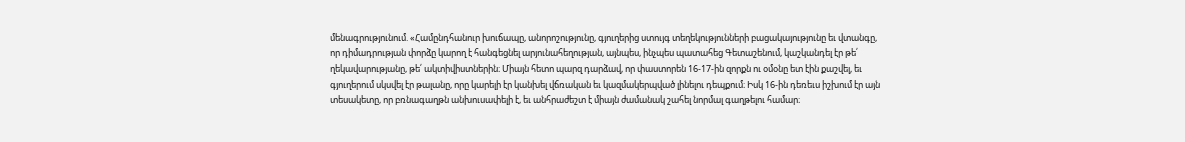մենագրությունում. «Համընդհանուր խուճապը, անորոշությունը, գյուղերից ստույգ տեղեկությունների բացակայությունը եւ վտանգը, որ դիմադրության փորձը կարող է հանգեցնել արյունահեղության, այնպես, ինչպես պատահեց Գետաշենում, կաշկանդել էր թե՛ ղեկավարությանը, թե՛ ակտիվիստներին։ Միայն հետո պարզ դարձավ, որ փաստորեն 16-17-ին զորքն ու օմօնը ետ էին քաշվել, եւ գյուղերում սկսվել էր թալանը, որը կարելի էր կանխել վճռական եւ կազմակերպված լինելու դեպքում։ Իսկ 16-ին դեռեւս իշխում էր այն տեսակետը, որ բռնագաղթն անխուսափելի է, եւ անհրաժեշտ է միայն ժամանակ շահել նորմալ գաղթելու համար։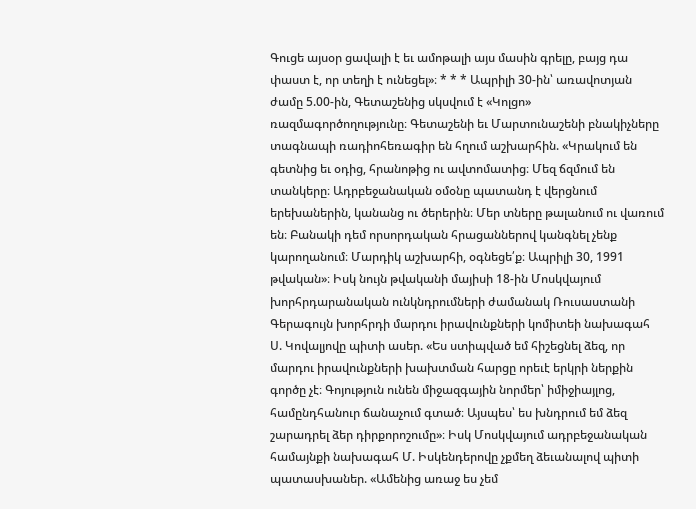Գուցե այսօր ցավալի է եւ ամոթալի այս մասին գրելը, բայց դա փաստ է, որ տեղի է ունեցել»։ * * * Ապրիլի 30-ին՝ առավոտյան ժամը 5.00-ին, Գետաշենից սկսվում է «Կոլցո» ռազմագործողությունը։ Գետաշենի եւ Մարտունաշենի բնակիչները տագնապի ռադիոհեռագիր են հղում աշխարհին. «Կրակում են գետնից եւ օդից, հրանոթից ու ավտոմատից։ Մեզ ճզմում են տանկերը։ Ադրբեջանական օմօնը պատանդ է վերցնում երեխաներին, կանանց ու ծերերին։ Մեր տները թալանում ու վառում են։ Բանակի դեմ որսորդական հրացաններով կանգնել չենք կարողանում։ Մարդիկ աշխարհի, օգնեցե՛ք։ Ապրիլի 30, 1991 թվական»։ Իսկ նույն թվականի մայիսի 18-ին Մոսկվայում խորհրդարանական ունկնդրումների ժամանակ Ռուսաստանի Գերագույն խորհրդի մարդու իրավունքների կոմիտեի նախագահ Ս. Կովալյովը պիտի ասեր. «Ես ստիպված եմ հիշեցնել ձեզ, որ մարդու իրավունքների խախտման հարցը որեւէ երկրի ներքին գործը չէ։ Գոյություն ունեն միջազգային նորմեր՝ իմիջիայլոց, համընդհանուր ճանաչում գտած։ Այսպես՝ ես խնդրում եմ ձեզ շարադրել ձեր դիրքորոշումը»։ Իսկ Մոսկվայում ադրբեջանական համայնքի նախագահ Մ. Իսկենդերովը չքմեղ ձեւանալով պիտի պատասխաներ. «Ամենից առաջ ես չեմ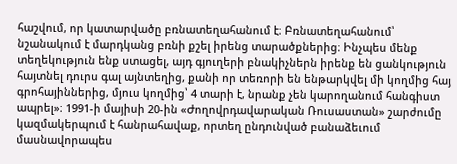հաշվում, որ կատարվածը բռնատեղահանում է։ Բռնատեղահանում՝ նշանակում է մարդկանց բռնի քշել իրենց տարածքներից։ Ինչպես մենք տեղեկություն ենք ստացել, այդ գյուղերի բնակիչներն իրենք են ցանկություն հայտնել դուրս գալ այնտեղից, քանի որ տեռորի են ենթարկվել մի կողմից հայ գրոհայիններից, մյուս կողմից՝ 4 տարի է, նրանք չեն կարողանում հանգիստ ապրել»։ 1991-ի մայիսի 20-ին «Ժողովրդավարական Ռուսաստան» շարժումը կազմակերպում է հանրահավաք, որտեղ ընդունված բանաձեւում մասնավորապես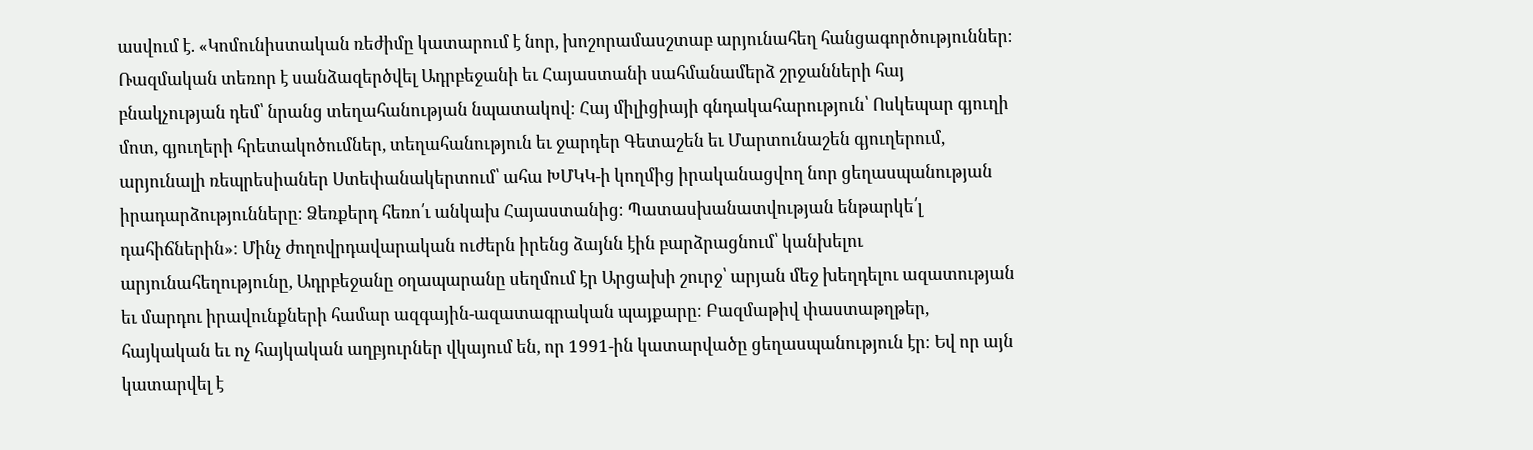ասվում է. «Կոմունիստական ռեժիմը կատարում է նոր, խոշորամասշտաբ արյունահեղ հանցագործություններ։ Ռազմական տեռոր է սանձազերծվել Ադրբեջանի եւ Հայաստանի սահմանամերձ շրջանների հայ բնակչության դեմ՝ նրանց տեղահանության նպատակով։ Հայ միլիցիայի գնդակահարություն՝ Ոսկեպար գյուղի մոտ, գյուղերի հրետակոծումներ, տեղահանություն եւ ջարդեր Գետաշեն եւ Մարտունաշեն գյուղերում, արյունալի ռեպրեսիաներ Ստեփանակերտում՝ ահա ԽՄԿԿ-ի կողմից իրականացվող նոր ցեղասպանության իրադարձությունները։ Ձեռքերդ հեռո՛ւ անկախ Հայաստանից։ Պատասխանատվության ենթարկե՛լ դահիճներին»։ Մինչ ժողովրդավարական ուժերն իրենց ձայնն էին բարձրացնում՝ կանխելու արյունահեղությունը, Ադրբեջանը օղապարանը սեղմում էր Արցախի շուրջ՝ արյան մեջ խեղդելու ազատության եւ մարդու իրավունքների համար ազգային-ազատագրական պայքարը։ Բազմաթիվ փաստաթղթեր, հայկական եւ ոչ հայկական աղբյուրներ վկայում են, որ 1991-ին կատարվածը ցեղասպանություն էր։ Եվ որ այն կատարվել է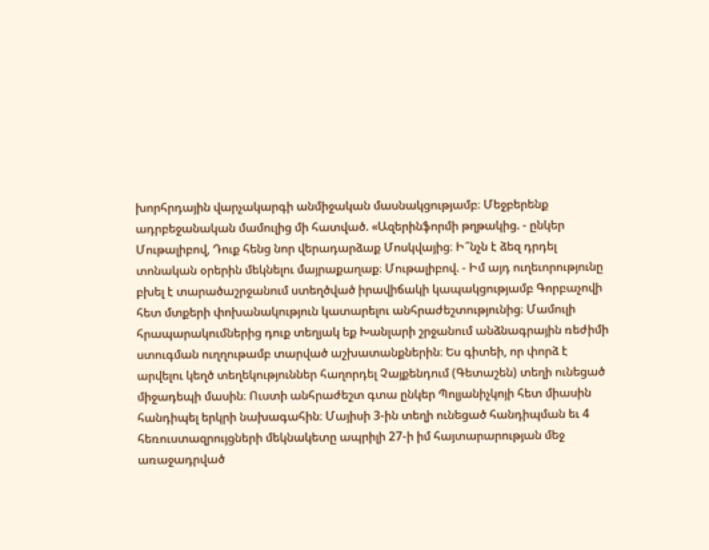խորհրդային վարչակարգի անմիջական մասնակցությամբ։ Մեջբերենք ադրբեջանական մամուլից մի հատված. «Ազերինֆորմի թղթակից. - ընկեր Մութալիբով, Դուք հենց նոր վերադարձաք Մոսկվայից։ Ի՞նչն է ձեզ դրդել տոնական օրերին մեկնելու մայրաքաղաք։ Մութալիբով. - Իմ այդ ուղեւորությունը բխել է տարածաշրջանում ստեղծված իրավիճակի կապակցությամբ Գորբաչովի հետ մտքերի փոխանակություն կատարելու անհրաժեշտությունից։ Մամուլի հրապարակումներից դուք տեղյակ եք Խանլարի շրջանում անձնագրային ռեժիմի ստուգման ուղղութամբ տարված աշխատանքներին։ Ես գիտեի, որ փորձ է արվելու կեղծ տեղեկություններ հաղորդել Չայքենդում (Գետաշեն) տեղի ունեցած միջադեպի մասին։ Ուստի անհրաժեշտ գտա ընկեր Պոլյանիչկոյի հետ միասին հանդիպել երկրի նախագահին։ Մայիսի 3-ին տեղի ունեցած հանդիպման եւ 4 հեռուստազրույցների մեկնակետը ապրիլի 27-ի իմ հայտարարության մեջ առաջադրված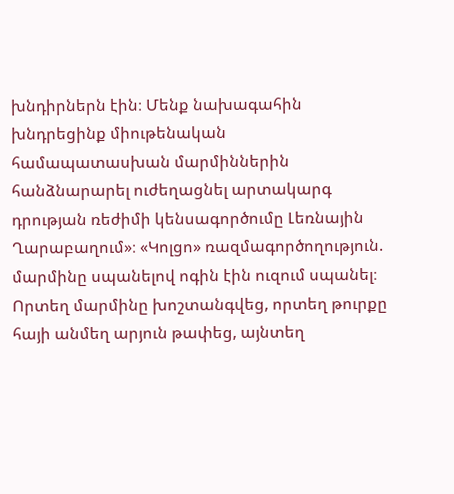խնդիրներն էին։ Մենք նախագահին խնդրեցինք միութենական համապատասխան մարմիններին հանձնարարել ուժեղացնել արտակարգ դրության ռեժիմի կենսագործումը Լեռնային Ղարաբաղում»։ «Կոլցո» ռազմագործողություն. մարմինը սպանելով ոգին էին ուզում սպանել։ Որտեղ մարմինը խոշտանգվեց, որտեղ թուրքը հայի անմեղ արյուն թափեց, այնտեղ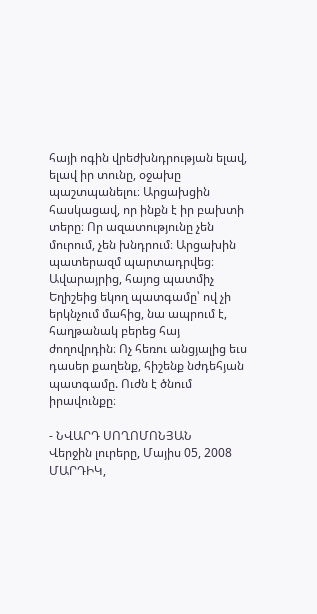հայի ոգին վրեժխնդրության ելավ, ելավ իր տունը, օջախը պաշտպանելու։ Արցախցին հասկացավ, որ ինքն է իր բախտի տերը։ Որ ազատությունը չեն մուրում, չեն խնդրում։ Արցախին պատերազմ պարտադրվեց։ Ավարայրից, հայոց պատմիչ Եղիշեից եկող պատգամը՝ ով չի երկնչում մահից, նա ապրում է, հաղթանակ բերեց հայ ժողովրդին։ Ոչ հեռու անցյալից եւս դասեր քաղենք, հիշենք նժդեհյան պատգամը. Ուժն է ծնում իրավունքը։

- ՆՎԱՐԴ ՍՈՂՈՄՈՆՅԱՆ
Վերջին լուրերը, Մայիս 05, 2008
ՄԱՐԴԻԿ,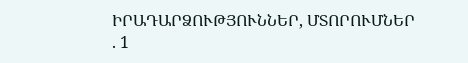ԻՐԱԴԱՐՁՈՒԹՅՈՒՆՆԵՐ, ՄՏՈՐՈՒՄՆԵՐ
. 1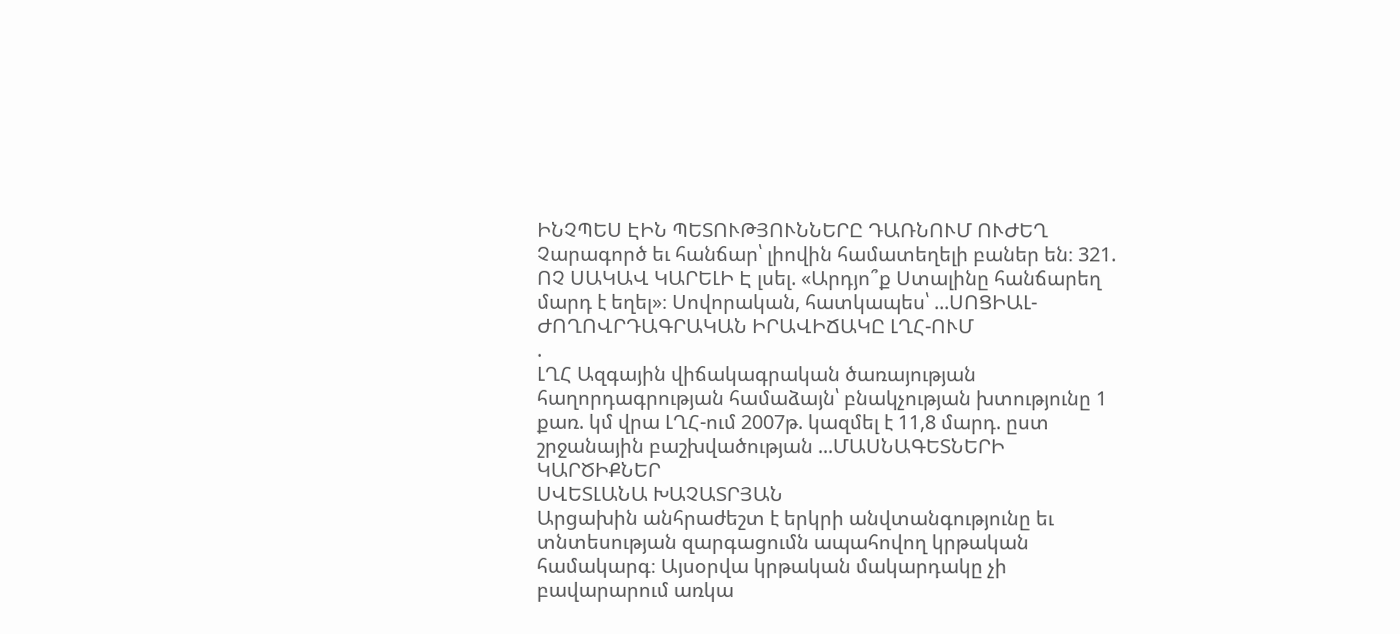ԻՆՉՊԵՍ ԷԻՆ ՊԵՏՈՒԹՅՈՒՆՆԵՐԸ ԴԱՌՆՈՒՄ ՈՒԺԵՂ Չարագործ եւ հանճար՝ լիովին համատեղելի բաներ են։ 321. ՈՉ ՍԱԿԱՎ ԿԱՐԵԼԻ Է լսել. «Արդյո՞ք Ստալինը հանճարեղ մարդ է եղել»։ Սովորական, հատկապես՝ ...ՍՈՑԻԱԼ-ԺՈՂՈՎՐԴԱԳՐԱԿԱՆ ԻՐԱՎԻՃԱԿԸ ԼՂՀ-ՈՒՄ
.
ԼՂՀ Ազգային վիճակագրական ծառայության հաղորդագրության համաձայն՝ բնակչության խտությունը 1 քառ. կմ վրա ԼՂՀ-ում 2007թ. կազմել է 11,8 մարդ. ըստ շրջանային բաշխվածության ...ՄԱՍՆԱԳԵՏՆԵՐԻ ԿԱՐԾԻՔՆԵՐ
ՍՎԵՏԼԱՆԱ ԽԱՉԱՏՐՅԱՆ
Արցախին անհրաժեշտ է երկրի անվտանգությունը եւ տնտեսության զարգացումն ապահովող կրթական համակարգ։ Այսօրվա կրթական մակարդակը չի բավարարում առկա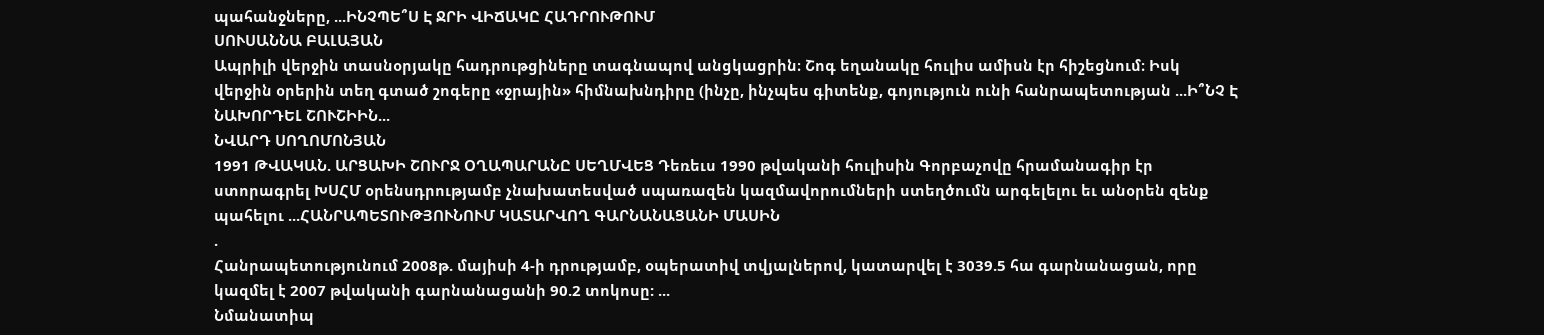պահանջները, ...ԻՆՉՊԵ՞Ս Է ՋՐԻ ՎԻՃԱԿԸ ՀԱԴՐՈՒԹՈՒՄ
ՍՈՒՍԱՆՆԱ ԲԱԼԱՅԱՆ
Ապրիլի վերջին տասնօրյակը հադրութցիները տագնապով անցկացրին։ Շոգ եղանակը հուլիս ամիսն էր հիշեցնում։ Իսկ վերջին օրերին տեղ գտած շոգերը «ջրային» հիմնախնդիրը (ինչը, ինչպես գիտենք, գոյություն ունի հանրապետության ...Ի՞ՆՉ Է ՆԱԽՈՐԴԵԼ ՇՈՒՇԻԻՆ...
ՆՎԱՐԴ ՍՈՂՈՄՈՆՅԱՆ
1991 ԹՎԱԿԱՆ. ԱՐՑԱԽԻ ՇՈՒՐՋ ՕՂԱՊԱՐԱՆԸ ՍԵՂՄՎԵՑ Դեռեւս 1990 թվականի հուլիսին Գորբաչովը հրամանագիր էր ստորագրել ԽՍՀՄ օրենսդրությամբ չնախատեսված սպառազեն կազմավորումների ստեղծումն արգելելու եւ անօրեն զենք պահելու ...ՀԱՆՐԱՊԵՏՈՒԹՅՈՒՆՈՒՄ ԿԱՏԱՐՎՈՂ ԳԱՐՆԱՆԱՑԱՆԻ ՄԱՍԻՆ
.
Հանրապետությունում 2008թ. մայիսի 4-ի դրությամբ, օպերատիվ տվյալներով, կատարվել է 3039.5 հա գարնանացան, որը կազմել է 2007 թվականի գարնանացանի 90.2 տոկոսը: ...
Նմանատիպ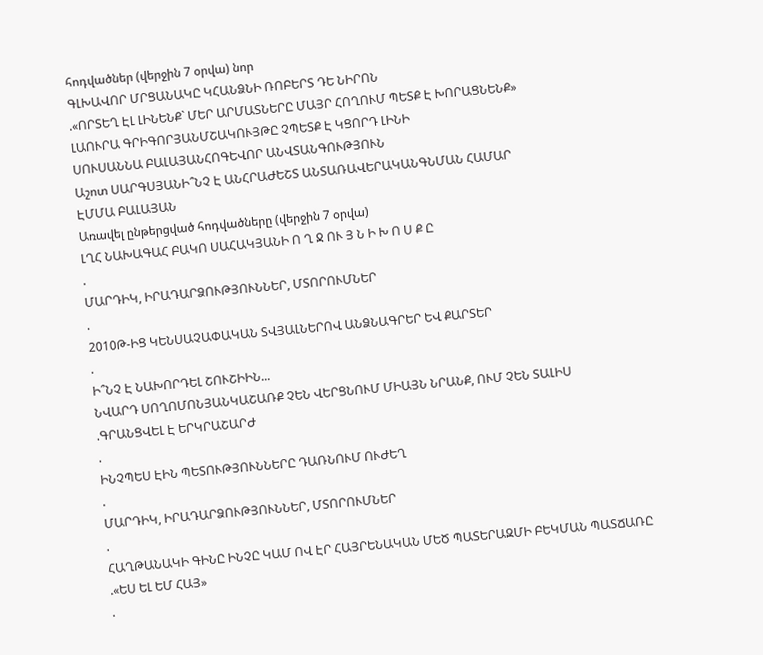հոդվածներ (վերջին 7 օրվա) նոր
ԳԼԽԱՎՈՐ ՄՐՑԱՆԱԿԸ ԿՀԱՆՁՆԻ ՌՈԲԵՐՏ ԴԵ ՆԻՐՈՆ
.«ՈՐՏԵՂ ԷԼ ԼԻՆԵՆՔ` ՄԵՐ ԱՐՄԱՏՆԵՐԸ ՄԱՅՐ ՀՈՂՈՒՄ ՊԵՏՔ Է ԽՈՐԱՑՆԵՆՔ»
ԼԱՈՒՐԱ ԳՐԻԳՈՐՅԱՆՄՇԱԿՈՒՅԹԸ ՉՊԵՏՔ Է ԿՑՈՐԴ ԼԻՆԻ
ՍՈՒՍԱՆՆԱ ԲԱԼԱՅԱՆՀՈԳԵՎՈՐ ԱՆՎՏԱՆԳՈՒԹՅՈՒՆ
Աշոտ ՍԱՐԳՍՅԱՆԻ՞ՆՉ Է ԱՆՀՐԱԺԵՇՏ ԱՆՏԱՌԱՎԵՐԱԿԱՆԳՆՄԱՆ ՀԱՄԱՐ
ԷՄՄԱ ԲԱԼԱՅԱՆ
Առավել ընթերցված հոդվածները (վերջին 7 օրվա)
ԼՂՀ ՆԱԽԱԳԱՀ ԲԱԿՈ ՍԱՀԱԿՅԱՆԻ Ո Ղ Ջ ՈՒ Յ Ն Ի Խ Ո Ս Ք Ը
.
ՄԱՐԴԻԿ, ԻՐԱԴԱՐՁՈՒԹՅՈՒՆՆԵՐ, ՄՏՈՐՈՒՄՆԵՐ
.
2010Թ-ԻՑ ԿԵՆՍԱՉԱՓԱԿԱՆ ՏՎՅԱԼՆԵՐՈՎ ԱՆՁՆԱԳՐԵՐ ԵՎ ՔԱՐՏԵՐ
.
Ի՞ՆՉ Է ՆԱԽՈՐԴԵԼ ՇՈՒՇԻԻՆ...
ՆՎԱՐԴ ՍՈՂՈՄՈՆՅԱՆԿԱՇԱՌՔ ՉԵՆ ՎԵՐՑՆՈՒՄ ՄԻԱՅՆ ՆՐԱՆՔ, ՈՒՄ ՉԵՆ ՏԱԼԻՍ
.ԳՐԱՆՑՎԵԼ Է ԵՐԿՐԱՇԱՐԺ
.
ԻՆՉՊԵՍ ԷԻՆ ՊԵՏՈՒԹՅՈՒՆՆԵՐԸ ԴԱՌՆՈՒՄ ՈՒԺԵՂ
.
ՄԱՐԴԻԿ, ԻՐԱԴԱՐՁՈՒԹՅՈՒՆՆԵՐ, ՄՏՈՐՈՒՄՆԵՐ
.
ՀԱՂԹԱՆԱԿԻ ԳԻՆԸ ԻՆՉԸ ԿԱՄ ՈՎ ԷՐ ՀԱՅՐԵՆԱԿԱՆ ՄԵԾ ՊԱՏԵՐԱԶՄԻ ԲԵԿՄԱՆ ՊԱՏՃԱՌԸ
.«ԵՍ ԵԼ ԵՄ ՀԱՅ»
.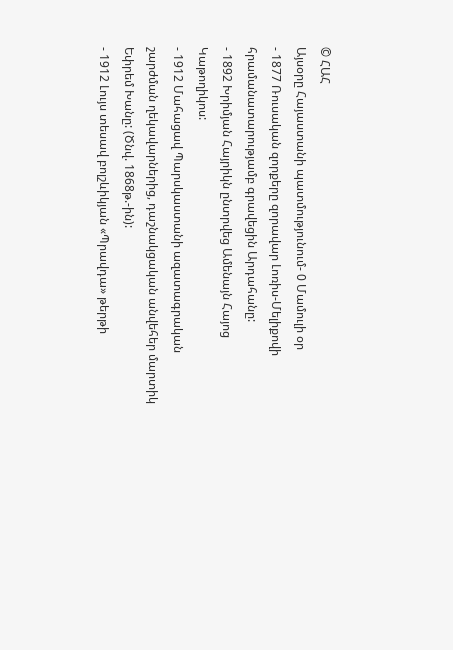© ՀԱՀ
Այսօրը Հայաստանի պատմությունում- 0 Մամուլի օր
- 1877 Ռուսական զորքերը զորավար Լոռիս-Մելիքովի հրամանատարությամբ գրավեցին Արդահանը:
- 1892 Խրիմյան Հայրիկն ընտրվեց Ամենայն Հայոց Կաթողիկոս:
- 1912 Մահացավ Պարսկաստանի ազատագրական շարժման ղեկավարներից, դաշնակցական անվեհեր մարտիկ Եփրեմ Խանը: (Ծնվ. 1868թ.-ին):
- 1912 Լույս տեսավ բոլշևիկյան «Պրավդա» թերթի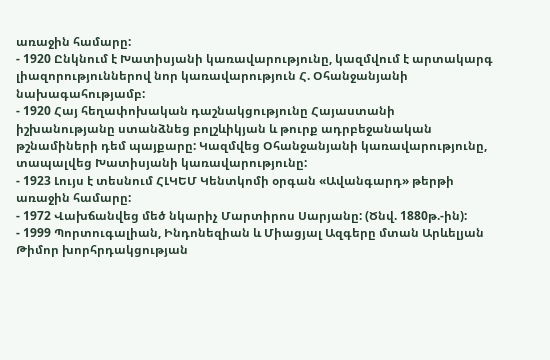առաջին համարը:
- 1920 Ընկնում է Խատիսյանի կառավարությունը, կազմվում է արտակարգ լիազորություններով նոր կառավարություն Հ. Օհանջանյանի նախագահությամբ:
- 1920 Հայ հեղափոխական դաշնակցությունը Հայաստանի իշխանությանը ստանձնեց բոլշևիկյան և թուրք ադրբեջանական թշնամիների դեմ պայքարը: Կազմվեց Օհանջանյանի կառավարությունը, տապալվեց Խատիսյանի կառավարությունը:
- 1923 Լույս է տեսնում ՀԼԿԵՄ Կենտկոմի օրգան «Ավանգարդ» թերթի առաջին համարը:
- 1972 Վախճանվեց մեծ նկարիչ Մարտիրոս Սարյանը: (Ծնվ. 1880թ.-ին):
- 1999 Պորտուգալիան, Ինդոնեզիան և Միացյալ Ազգերը մտան Արևելյան Թիմոր խորհրդակցության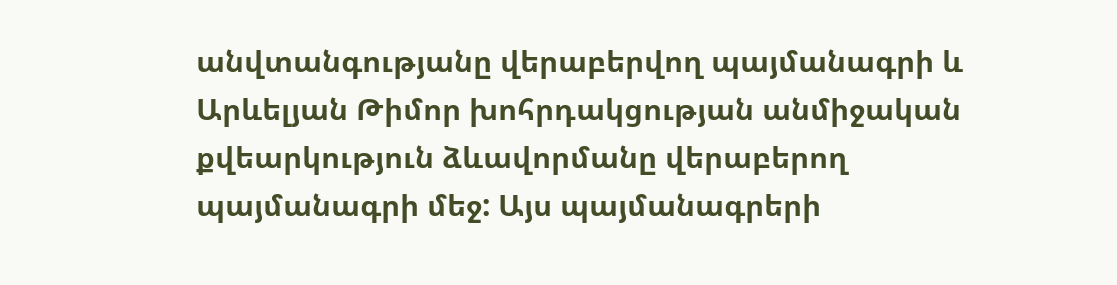անվտանգությանը վերաբերվող պայմանագրի և Արևելյան Թիմոր խոհրդակցության անմիջական քվեարկություն ձևավորմանը վերաբերող պայմանագրի մեջ: Այս պայմանագրերի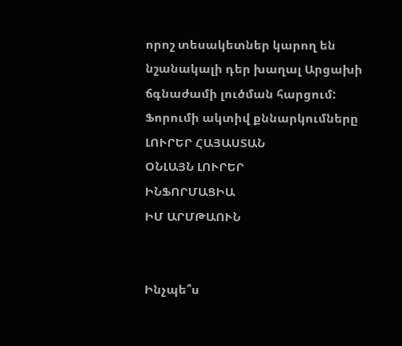որոշ տեսակետներ կարող են նշանակալի դեր խաղալ Արցախի ճգնաժամի լուծման հարցում:
Ֆորումի ակտիվ քննարկումները
ԼՈՒՐԵՐ ՀԱՅԱՍՏԱՆ
ՕՆԼԱՅՆ ԼՈՒՐԵՐ
ԻՆՖՈՐՄԱՑԻԱ
ԻՄ ԱՐՄԹԱՈՒՆ


Ինչպե՞ս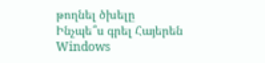թողնել ծխելը
Ինչպե՞ս գրել Հայերեն Windows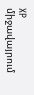XP միջավայրում